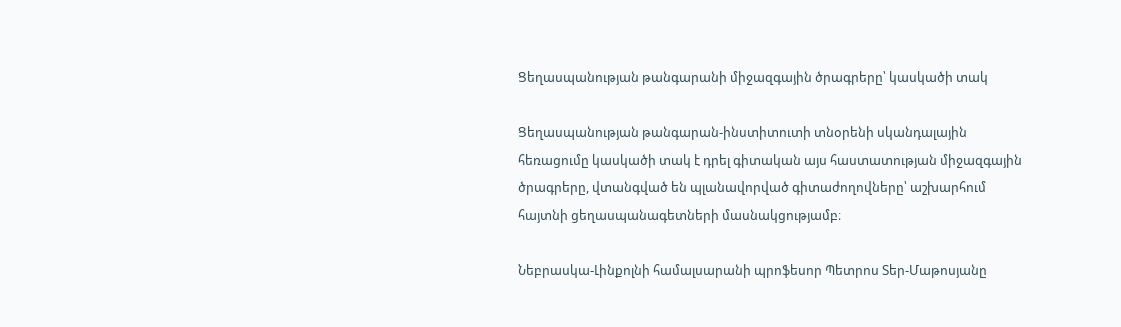Ցեղասպանության թանգարանի միջազգային ծրագրերը՝ կասկածի տակ

Ցեղասպանության թանգարան-ինստիտուտի տնօրենի սկանդալային հեռացումը կասկածի տակ է դրել գիտական այս հաստատության միջազգային ծրագրերը, վտանգված են պլանավորված գիտաժողովները՝ աշխարհում հայտնի ցեղասպանագետների մասնակցությամբ։

Նեբրասկա-Լինքոլնի համալսարանի պրոֆեսոր Պետրոս Տեր-Մաթոսյանը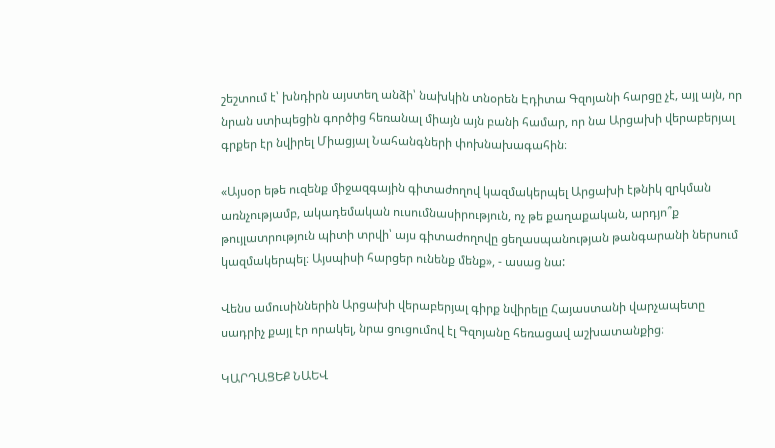շեշտում է՝ խնդիրն այստեղ անձի՝ նախկին տնօրեն Էդիտա Գզոյանի հարցը չէ, այլ այն, որ նրան ստիպեցին գործից հեռանալ միայն այն բանի համար, որ նա Արցախի վերաբերյալ գրքեր էր նվիրել Միացյալ Նահանգների փոխնախագահին։

«Այսօր եթե ուզենք միջազգային գիտաժողով կազմակերպել Արցախի էթնիկ զրկման առնչությամբ, ակադեմական ուսումնասիրություն, ոչ թե քաղաքական, արդյո՞ք թույլատրություն պիտի տրվի՝ այս գիտաժողովը ցեղասպանության թանգարանի ներսում կազմակերպել։ Այսպիսի հարցեր ունենք մենք», - ասաց նա:

Վենս ամուսիններին Արցախի վերաբերյալ գիրք նվիրելը Հայաստանի վարչապետը սադրիչ քայլ էր որակել, նրա ցուցումով էլ Գզոյանը հեռացավ աշխատանքից։

ԿԱՐԴԱՑԵՔ ՆԱԵՎ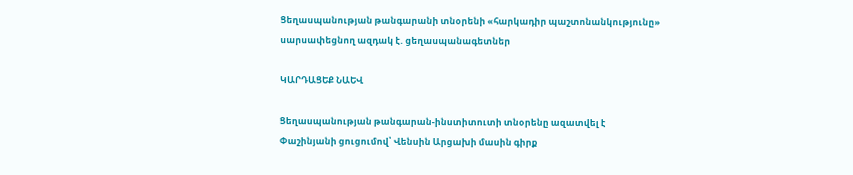Ցեղասպանության թանգարանի տնօրենի «հարկադիր պաշտոնանկությունը» սարսափեցնող ազդակ է. ցեղասպանագետներ

ԿԱՐԴԱՑԵՔ ՆԱԵՎ

Ցեղասպանության թանգարան-ինստիտուտի տնօրենը ազատվել է Փաշինյանի ցուցումով՝ Վենսին Արցախի մասին գիրք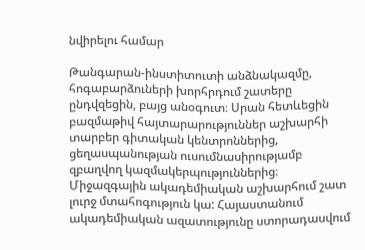նվիրելու համար

Թանգարան-ինստիտուտի անձնակազմը, հոգաբարձուների խորհրդում շատերը ընդվզեցին, բայց անօգուտ։ Սրան հետևեցին բազմաթիվ հայտարարություններ աշխարհի տարբեր գիտական կենտրոններից, ցեղասպանության ուսումնասիրությամբ զբաղվող կազմակերպություններից։ Միջազգային ակադեմիական աշխարհում շատ լուրջ մտահոգություն կա: Հայաստանում ակադեմիական ազատությունը ստորադասվում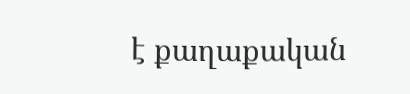է քաղաքական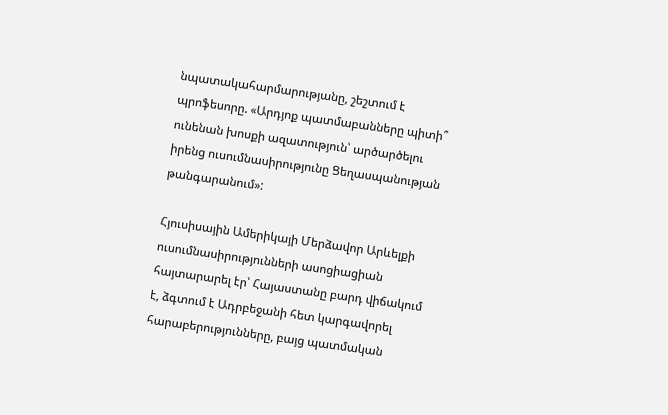նպատակահարմարությանը, շեշտում է պրոֆեսորը. «Արդյոք պատմաբանները պիտի՞ ունենան խոսքի ազատություն՝ արծարծելու իրենց ուսումնասիրությունը Ցեղասպանության թանգարանում»:

Հյուսիսային Ամերիկայի Մերձավոր Արևելքի ուսումնասիրությունների ասոցիացիան հայտարարել էր՝ Հայաստանը բարդ վիճակում է, ձգտում է Ադրբեջանի հետ կարգավորել հարաբերությունները, բայց պատմական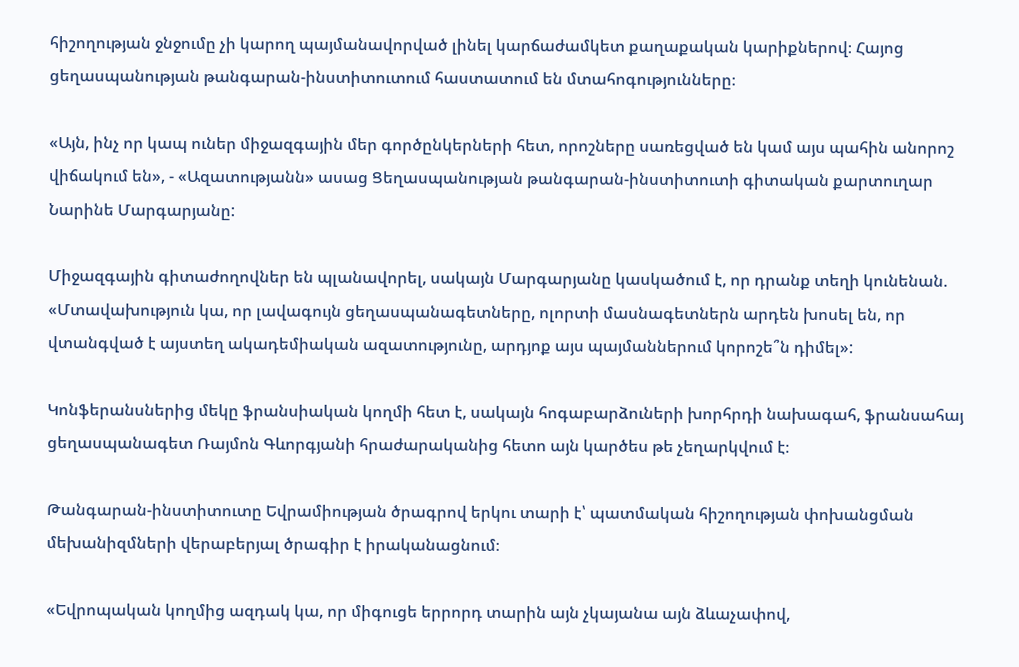հիշողության ջնջումը չի կարող պայմանավորված լինել կարճաժամկետ քաղաքական կարիքներով։ Հայոց ցեղասպանության թանգարան-ինստիտուտում հաստատում են մտահոգությունները։

«Այն, ինչ որ կապ ուներ միջազգային մեր գործընկերների հետ, որոշները սառեցված են կամ այս պահին անորոշ վիճակում են», - «Ազատությանն» ասաց Ցեղասպանության թանգարան-ինստիտուտի գիտական քարտուղար Նարինե Մարգարյանը:

Միջազգային գիտաժողովներ են պլանավորել, սակայն Մարգարյանը կասկածում է, որ դրանք տեղի կունենան. «Մտավախություն կա, որ լավագույն ցեղասպանագետները, ոլորտի մասնագետներն արդեն խոսել են, որ վտանգված է այստեղ ակադեմիական ազատությունը, արդյոք այս պայմաններում կորոշե՞ն դիմել»:

Կոնֆերանսներից մեկը ֆրանսիական կողմի հետ է, սակայն հոգաբարձուների խորհրդի նախագահ, ֆրանսահայ ցեղասպանագետ Ռայմոն Գևորգյանի հրաժարականից հետո այն կարծես թե չեղարկվում է։

Թանգարան-ինստիտուտը Եվրամիության ծրագրով երկու տարի է՝ պատմական հիշողության փոխանցման մեխանիզմների վերաբերյալ ծրագիր է իրականացնում։

«Եվրոպական կողմից ազդակ կա, որ միգուցե երրորդ տարին այն չկայանա այն ձևաչափով,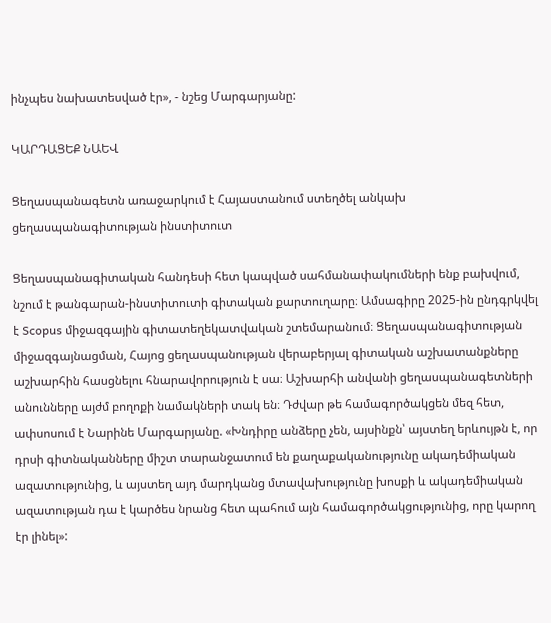ինչպես նախատեսված էր», - նշեց Մարգարյանը:

ԿԱՐԴԱՑԵՔ ՆԱԵՎ

Ցեղասպանագետն առաջարկում է Հայաստանում ստեղծել անկախ ցեղասպանագիտության ինստիտուտ

Ցեղասպանագիտական հանդեսի հետ կապված սահմանափակումների ենք բախվում, նշում է թանգարան-ինստիտուտի գիտական քարտուղարը։ Ամսագիրը 2025-ին ընդգրկվել է Scopus միջազգային գիտատեղեկատվական շտեմարանում։ Ցեղասպանագիտության միջազգայնացման, Հայոց ցեղասպանության վերաբերյալ գիտական աշխատանքները աշխարհին հասցնելու հնարավորություն է սա։ Աշխարհի անվանի ցեղասպանագետների անունները այժմ բողոքի նամակների տակ են։ Դժվար թե համագործակցեն մեզ հետ, ափսոսում է Նարինե Մարգարյանը. «Խնդիրը անձերը չեն, այսինքն՝ այստեղ երևույթն է, որ դրսի գիտնականները միշտ տարանջատում են քաղաքականությունը ակադեմիական ազատությունից, և այստեղ այդ մարդկանց մտավախությունը խոսքի և ակադեմիական ազատության դա է կարծես նրանց հետ պահում այն համագործակցությունից, որը կարող էր լինել»: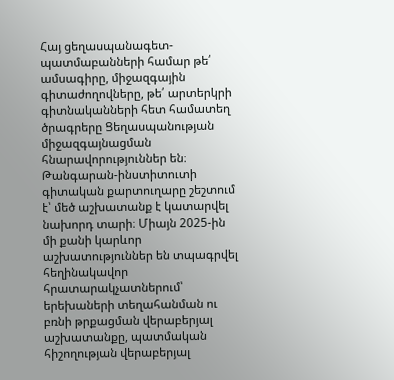Հայ ցեղասպանագետ-պատմաբանների համար թե՛ ամսագիրը, միջազգային գիտաժողովները, թե՛ արտերկրի գիտնականների հետ համատեղ ծրագրերը Ցեղասպանության միջազգայնացման հնարավորություններ են։ Թանգարան-ինստիտուտի գիտական քարտուղարը շեշտում է՝ մեծ աշխատանք է կատարվել նախորդ տարի։ Միայն 2025-ին մի քանի կարևոր աշխատություններ են տպագրվել հեղինակավոր հրատարակչատներում՝ երեխաների տեղահանման ու բռնի թրքացման վերաբերյալ աշխատանքը, պատմական հիշողության վերաբերյալ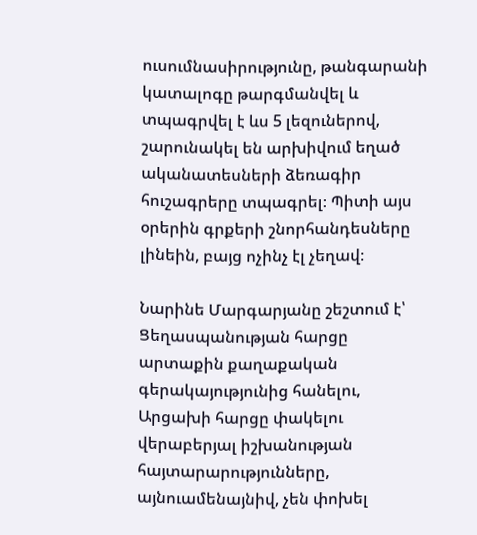ուսումնասիրությունը, թանգարանի կատալոգը թարգմանվել և տպագրվել է ևս 5 լեզուներով, շարունակել են արխիվում եղած ականատեսների ձեռագիր հուշագրերը տպագրել։ Պիտի այս օրերին գրքերի շնորհանդեսները լինեին, բայց ոչինչ էլ չեղավ։

Նարինե Մարգարյանը շեշտում է՝ Ցեղասպանության հարցը արտաքին քաղաքական գերակայությունից հանելու, Արցախի հարցը փակելու վերաբերյալ իշխանության հայտարարությունները, այնուամենայնիվ, չեն փոխել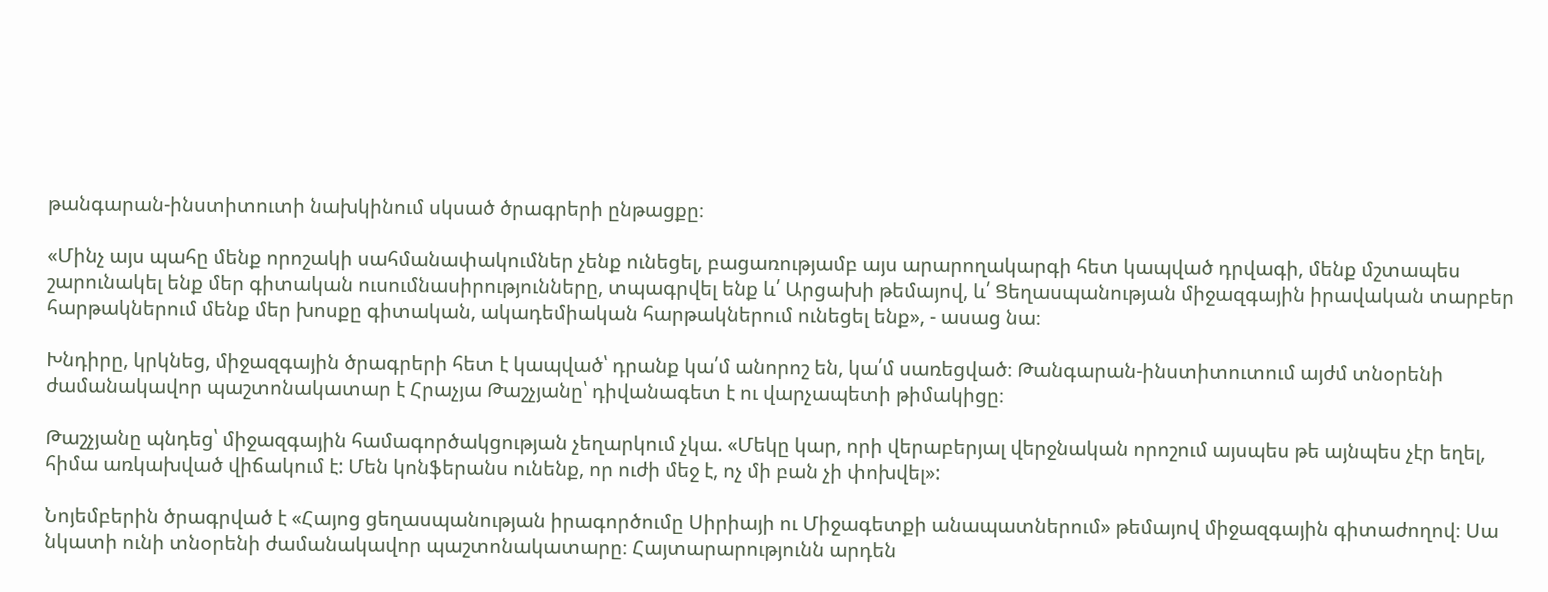թանգարան-ինստիտուտի նախկինում սկսած ծրագրերի ընթացքը։

«Մինչ այս պահը մենք որոշակի սահմանափակումներ չենք ունեցել, բացառությամբ այս արարողակարգի հետ կապված դրվագի, մենք մշտապես շարունակել ենք մեր գիտական ուսումնասիրությունները, տպագրվել ենք և՛ Արցախի թեմայով, և՛ Ցեղասպանության միջազգային իրավական տարբեր հարթակներում մենք մեր խոսքը գիտական, ակադեմիական հարթակներում ունեցել ենք», - ասաց նա։

Խնդիրը, կրկնեց, միջազգային ծրագրերի հետ է կապված՝ դրանք կա՛մ անորոշ են, կա՛մ սառեցված։ Թանգարան-ինստիտուտում այժմ տնօրենի ժամանակավոր պաշտոնակատար է Հրաչյա Թաշչյանը՝ դիվանագետ է ու վարչապետի թիմակիցը։

Թաշչյանը պնդեց՝ միջազգային համագործակցության չեղարկում չկա. «Մեկը կար, որի վերաբերյալ վերջնական որոշում այսպես թե այնպես չէր եղել, հիմա առկախված վիճակում է: Մեն կոնֆերանս ունենք, որ ուժի մեջ է, ոչ մի բան չի փոխվել»:

Նոյեմբերին ծրագրված է «Հայոց ցեղասպանության իրագործումը Սիրիայի ու Միջագետքի անապատներում» թեմայով միջազգային գիտաժողով։ Սա նկատի ունի տնօրենի ժամանակավոր պաշտոնակատարը։ Հայտարարությունն արդեն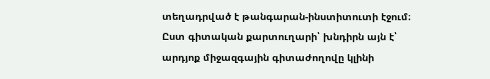տեղադրված է թանգարան-ինստիտուտի էջում։ Ըստ գիտական քարտուղարի՝ խնդիրն այն է՝ արդյոք միջազգային գիտաժողովը կլինի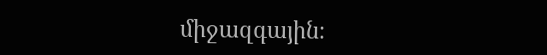միջազգային։